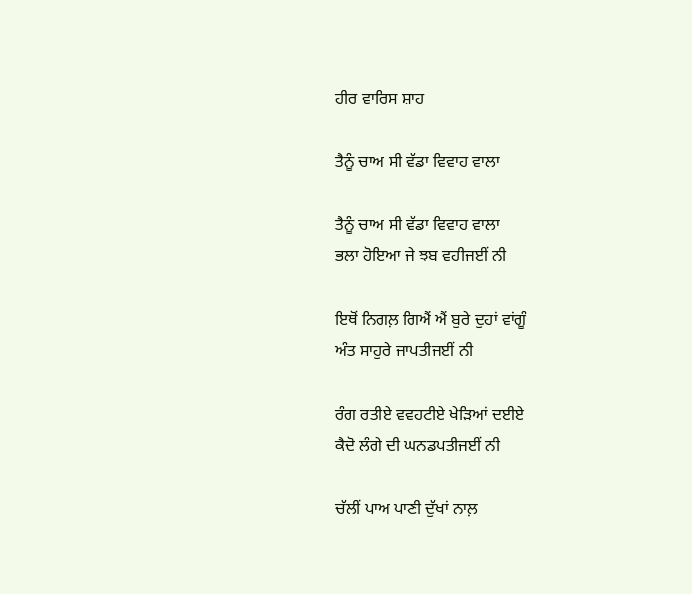ਹੀਰ ਵਾਰਿਸ ਸ਼ਾਹ

ਤੈਨੂੰ ਚਾਅ ਸੀ ਵੱਡਾ ਵਿਵਾਹ ਵਾਲਾ

ਤੈਨੂੰ ਚਾਅ ਸੀ ਵੱਡਾ ਵਿਵਾਹ ਵਾਲਾ
ਭਲਾ ਹੋਇਆ ਜੇ ਝਬ ਵਹੀਜਈਂ ਨੀ

ਇਥੋਂ ਨਿਗਲ਼ ਗਿਐਂ ਐਂ ਬੁਰੇ ਦੁਹਾਂ ਵਾਂਗੂੰ
ਅੰਤ ਸਾਹੁਰੇ ਜਾਪਤੀਜਈਂ ਨੀ

ਰੰਗ ਰਤੀਏ ਵਵਹਟੀਏ ਖੇੜਿਆਂ ਦਈਏ
ਕੈਦੋ ਲੰਗੇ ਦੀ ਘਨਡਪਤੀਜਈਂ ਨੀ

ਚੱਲੀਂ ਪਾਅ ਪਾਣੀ ਦੁੱਖਾਂ ਨਾਲ਼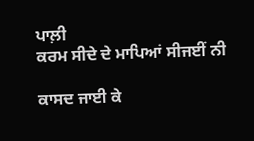ਪਾਲ਼ੀ
ਕਰਮ ਸੀਦੇ ਦੇ ਮਾਪਿਆਂ ਸੀਜਈਂ ਨੀ

ਕਾਸਦ ਜਾਈ ਕੇ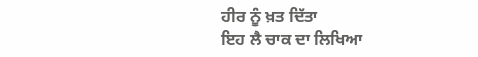ਹੀਰ ਨੂੰ ਖ਼ਤ ਦਿੱਤਾ
ਇਹ ਲੈ ਚਾਕ ਦਾ ਲਿਖਿਆ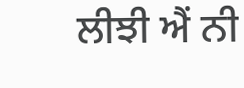ਲੀਝੀ ਐਂ ਨੀ